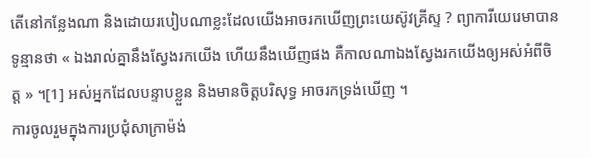តើនៅកន្លែងណា និងដោយរបៀបណាខ្លះដែលយើងអាចរកឃើញព្រះយេស៊ូវគ្រីស្ទ ? ព្យាការីយេរេមាបានទូន្មានថា « ឯងរាល់គ្នានឹងស្វែងរកយើង ហើយនឹងឃើញផង គឺកាលណាឯងស្វែងរកយើងឲ្យអស់អំពីចិត្ត » ។[1] អស់អ្នកដែលបន្ទាបខ្លួន និងមានចិត្តបរិសុទ្ធ អាចរកទ្រង់ឃើញ ។
ការចូលរួមក្នុងការប្រជុំសាក្រាម៉ង់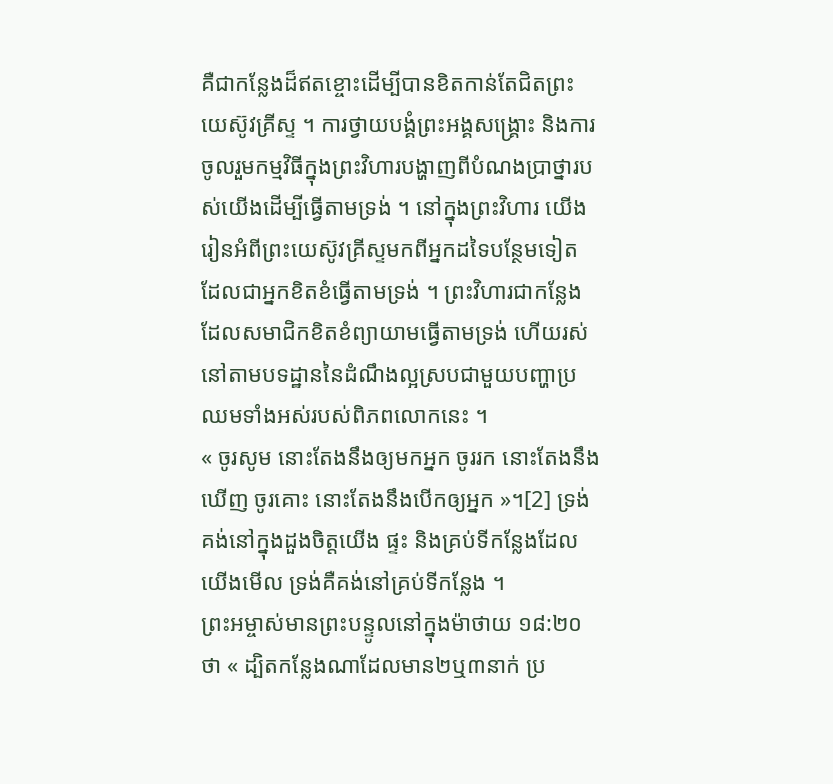គឺជាកន្លែងដ៏ឥតខ្ចោះដើម្បីបានខិតកាន់តែជិតព្រះយេស៊ូវគ្រីស្ទ ។ ការថ្វាយបង្គំព្រះអង្គសង្រ្គោះ និងការចូលរួមកម្មវិធីក្នុងព្រះវិហារបង្ហាញពីបំណងប្រាថ្នារបស់យើងដើម្បីធ្វើតាមទ្រង់ ។ នៅក្នុងព្រះវិហារ យើងរៀនអំពីព្រះយេស៊ូវគ្រីស្ទមកពីអ្នកដទៃបន្ថែមទៀត ដែលជាអ្នកខិតខំធ្វើតាមទ្រង់ ។ ព្រះវិហារជាកន្លែងដែលសមាជិកខិតខំព្យាយាមធ្វើតាមទ្រង់ ហើយរស់នៅតាមបទដ្ឋាននៃដំណឹងល្អស្របជាមួយបញ្ហាប្រឈមទាំងអស់របស់ពិភពលោកនេះ ។
« ចូរសូម នោះតែងនឹងឲ្យមកអ្នក ចូររក នោះតែងនឹងឃើញ ចូរគោះ នោះតែងនឹងបើកឲ្យអ្នក »។[2] ទ្រង់គង់នៅក្នុងដួងចិត្តយើង ផ្ទះ និងគ្រប់ទីកន្លែងដែលយើងមើល ទ្រង់គឺគង់នៅគ្រប់ទីកន្លែង ។
ព្រះអម្ចាស់មានព្រះបន្ទូលនៅក្នុងម៉ាថាយ ១៨:២០ ថា « ដ្បិតកន្លែងណាដែលមាន២ឬ៣នាក់ ប្រ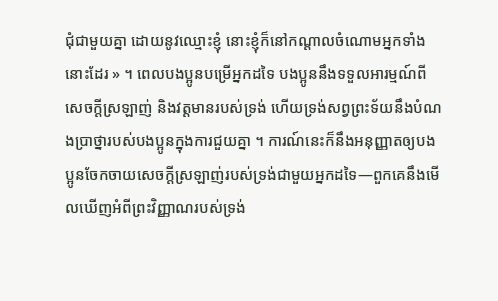ជុំជាមួយគ្នា ដោយនូវឈ្មោះខ្ញុំ នោះខ្ញុំក៏នៅកណ្តាលចំណោមអ្នកទាំងនោះដែរ » ។ ពេលបងប្អូនបម្រើអ្នកដទៃ បងប្អូននឹងទទួលអារម្មណ៍ពីសេចក្តីស្រឡាញ់ និងវត្តមានរបស់ទ្រង់ ហើយទ្រង់សព្វព្រះទ័យនឹងបំណងប្រាថ្នារបស់បងប្អូនក្នុងការជួយគ្នា ។ ការណ៍នេះក៏នឹងអនុញ្ញាតឲ្យបងប្អូនចែកចាយសេចក្តីស្រឡាញ់របស់ទ្រង់ជាមួយអ្នកដទៃ—ពួកគេនឹងមើលឃើញអំពីព្រះវិញ្ញាណរបស់ទ្រង់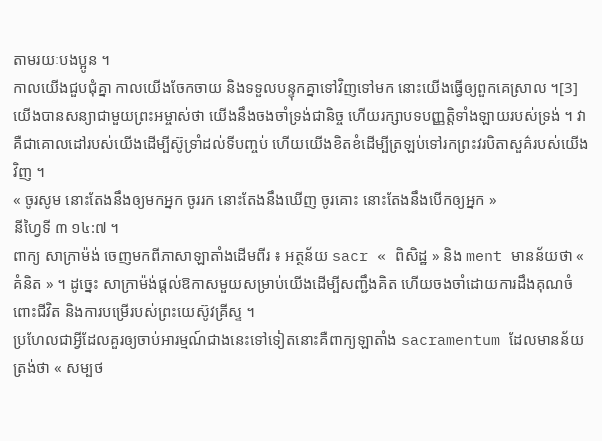តាមរយៈបងប្អូន ។
កាលយើងជួបជុំគ្នា កាលយើងចែកចាយ និងទទួលបន្ទុកគ្នាទៅវិញទៅមក នោះយើងធ្វើឲ្យពួកគេស្រាល ។[3] យើងបានសន្យាជាមួយព្រះអម្ចាស់ថា យើងនឹងចងចាំទ្រង់ជានិច្ច ហើយរក្សាបទបញ្ញត្តិទាំងឡាយរបស់ទ្រង់ ។ វាគឺជាគោលដៅរបស់យើងដើម្បីស៊ូទ្រាំដល់ទីបញ្ចប់ ហើយយើងខិតខំដើម្បីត្រឡប់ទៅរកព្រះវរបិតាសួគ៌របស់យើងវិញ ។
« ចូរសូម នោះតែងនឹងឲ្យមកអ្នក ចូររក នោះតែងនឹងឃើញ ចូរគោះ នោះតែងនឹងបើកឲ្យអ្នក »
នីហ្វៃទី ៣ ១៤:៧ ។
ពាក្យ សាក្រាម៉ង់ ចេញមកពីភាសាឡាតាំងដើមពីរ ៖ អត្ថន័យ sacr « ពិសិដ្ឋ » និង ment មានន័យថា « គំនិត » ។ ដូច្នេះ សាក្រាម៉ង់ផ្តល់ឱកាសមួយសម្រាប់យើងដើម្បីសញ្ជឹងគិត ហើយចងចាំដោយការដឹងគុណចំពោះជីវិត និងការបម្រើរបស់ព្រះយេស៊ូវគ្រីស្ទ ។
ប្រហែលជាអ្វីដែលគួរឲ្យចាប់អារម្មណ៍ជាងនេះទៅទៀតនោះគឺពាក្យឡាតាំង sacramentum ដែលមានន័យត្រង់ថា « សម្បថ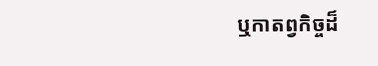ឬកាតព្វកិច្ចដ៏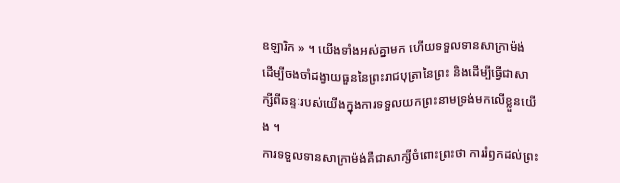ឧឡារិក » ។ យើងទាំងអស់គ្នាមក ហើយទទួលទានសាក្រាម៉ង់ ដើម្បីចងចាំដង្វាយធួននៃព្រះរាជបុត្រានៃព្រះ និងដើម្បីធ្វើជាសាក្សីពីឆន្ទៈរបស់យើងក្នុងការទទួលយកព្រះនាមទ្រង់មកលើខ្លួនយើង ។
ការទទួលទានសាក្រាម៉ង់គឺជាសាក្សីចំពោះព្រះថា ការរំឭកដល់ព្រះ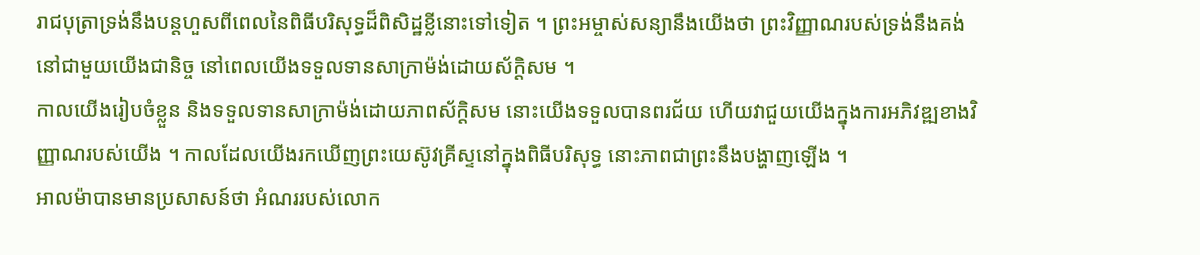រាជបុត្រាទ្រង់នឹងបន្តហួសពីពេលនៃពិធីបរិសុទ្ធដ៏ពិសិដ្ឋខ្លីនោះទៅទៀត ។ ព្រះអម្ចាស់សន្យានឹងយើងថា ព្រះវិញ្ញាណរបស់ទ្រង់នឹងគង់នៅជាមួយយើងជានិច្ច នៅពេលយើងទទួលទានសាក្រាម៉ង់ដោយស័ក្តិសម ។
កាលយើងរៀបចំខ្លួន និងទទួលទានសាក្រាម៉ង់ដោយភាពស័ក្តិសម នោះយើងទទួលបានពរជ័យ ហើយវាជួយយើងក្នុងការអភិវឌ្ឍខាងវិញ្ញាណរបស់យើង ។ កាលដែលយើងរកឃើញព្រះយេស៊ូវគ្រីស្ទនៅក្នុងពិធីបរិសុទ្ធ នោះភាពជាព្រះនឹងបង្ហាញឡើង ។
អាលម៉ាបានមានប្រសាសន៍ថា អំណររបស់លោក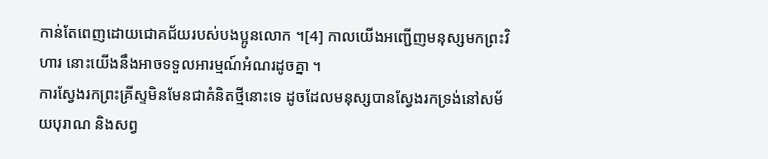កាន់តែពេញដោយជោគជ័យរបស់បងប្អូនលោក ។[4] កាលយើងអញ្ជើញមនុស្សមកព្រះវិហារ នោះយើងនឹងអាចទទួលអារម្មណ៍អំណរដូចគ្នា ។
ការស្វែងរកព្រះគ្រីស្ទមិនមែនជាគំនិតថ្មីនោះទេ ដូចដែលមនុស្សបានស្វែងរកទ្រង់នៅសម័យបុរាណ និងសព្វ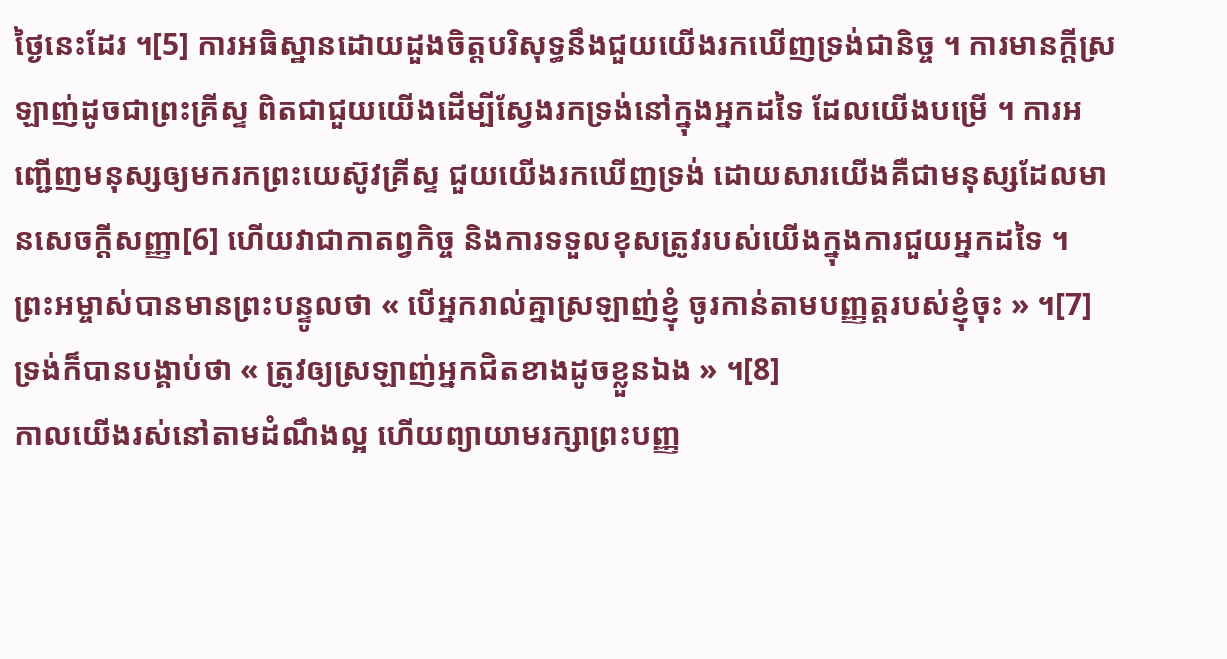ថ្ងៃនេះដែរ ។[5] ការអធិស្ឋានដោយដួងចិត្តបរិសុទ្ធនឹងជួយយើងរកឃើញទ្រង់ជានិច្ច ។ ការមានក្តីស្រឡាញ់ដូចជាព្រះគ្រីស្ទ ពិតជាជួយយើងដើម្បីស្វែងរកទ្រង់នៅក្នុងអ្នកដទៃ ដែលយើងបម្រើ ។ ការអញ្ជើញមនុស្សឲ្យមករកព្រះយេស៊ូវគ្រីស្ទ ជួយយើងរកឃើញទ្រង់ ដោយសារយើងគឺជាមនុស្សដែលមានសេចក្តីសញ្ញា[6] ហើយវាជាកាតព្វកិច្ច និងការទទួលខុសត្រូវរបស់យើងក្នុងការជួយអ្នកដទៃ ។
ព្រះអម្ចាស់បានមានព្រះបន្ទូលថា « បើអ្នករាល់គ្នាស្រឡាញ់ខ្ញុំ ចូរកាន់តាមបញ្ញត្តរបស់ខ្ញុំចុះ » ។[7] ទ្រង់ក៏បានបង្គាប់ថា « ត្រូវឲ្យស្រឡាញ់អ្នកជិតខាងដូចខ្លួនឯង » ។[8]
កាលយើងរស់នៅតាមដំណឹងល្អ ហើយព្យាយាមរក្សាព្រះបញ្ញ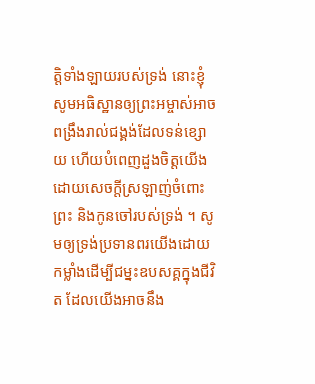ត្តិទាំងឡាយរបស់ទ្រង់ នោះខ្ញុំសូមអធិស្ឋានឲ្យព្រះអម្ចាស់អាចពង្រឹងរាល់ជង្គង់ដែលទន់ខ្សោយ ហើយបំពេញដួងចិត្តយើងដោយសេចក្តីស្រឡាញ់ចំពោះព្រះ និងកូនចៅរបស់ទ្រង់ ។ សូមឲ្យទ្រង់ប្រទានពរយើងដោយកម្លាំងដើម្បីជម្នះឧបសគ្គក្នុងជីវិត ដែលយើងអាចនឹង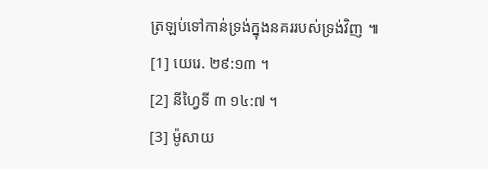ត្រឡប់ទៅកាន់ទ្រង់ក្នុងនគររបស់ទ្រង់វិញ ៕
[1] យេរេ. ២៩:១៣ ។
[2] នីហ្វៃទី ៣ ១៤:៧ ។
[3] ម៉ូសាយ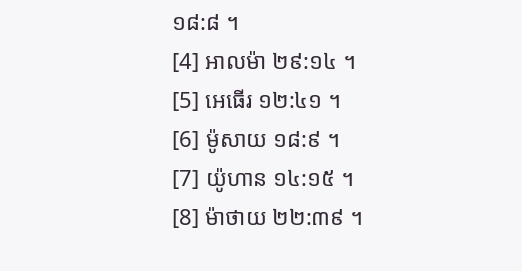១៨:៨ ។
[4] អាលម៉ា ២៩:១៤ ។
[5] អេធើរ ១២:៤១ ។
[6] ម៉ូសាយ ១៨:៩ ។
[7] យ៉ូហាន ១៤:១៥ ។
[8] ម៉ាថាយ ២២:៣៩ ។